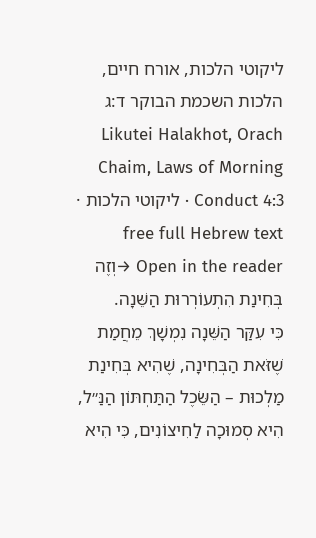ליקוטי הלכות, אורח חיים, הלכות השכמת הבוקר ד:ג
Likutei Halakhot, Orach Chaim, Laws of Morning Conduct 4:3 · ליקוטי הלכות · free full Hebrew text
Open in the reader →וְזֶה בְּחִינַת הִתְעוֹרְרוּת הַשֵּׁנָה.
כִּי עִקַּר הַשֵּׁנָה נִמְשָׁךְ מֵחֲמַת שֶׁזֹּאת הַבְּחִינָה, שֶׁהִיא בְּחִינַת מַלְכוּת – הַשֵּׂכֶל הַתַּחְתּוֹן הַנַּ״ל, הִיא סְמוּכָה לַחִיצוֹנִים, כִּי הִיא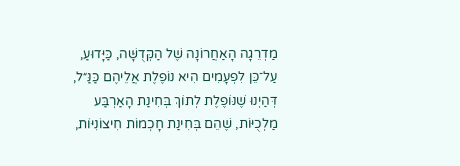מַדְרֵגָה הָאַחֲרוֹנָה שֶׁל הַקְּדֻשָּׁה, כַּיָּדוּעַ, עַל־כֵּן לִפְעָמִים הִיא נוֹפֶלֶת אֲלֵיהֶם כַּנַּ״ל, דְּהַיְנוּ שֶׁנּוֹפֶלֶת לְתוֹךְ בְּחִינַת הָאַרְבַּע מַלְכֻיּוֹת, שֶׁהֵם בְּחִינַת חָכְמוֹת חִיצוֹנִיּוֹת,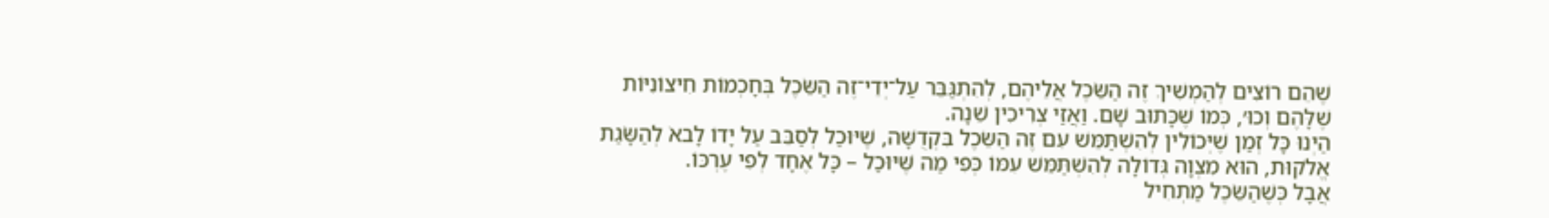שֶׁהֵם רוֹצִים לְהַמְשִׁיךְ זֶה הַשֵּׂכֶל אֲלֵיהֶם, לְהִתְגַּבֵּר עַל־יְדֵי־זֶה הַשֵּׂכֶל בְּחָכְמוֹת חִיצוֹנִיּוֹת שֶׁלָּהֶם וְכוּ׳, כְּמוֹ שֶׁכָּתוּב שָׁם. וַאֲזַי צְרִיכִין שֵׁנָה.
הַיְנוּ כָּל זְמַן שֶׁיְּכוֹלִין לְהִשְׁתַּמֵּשׁ עִם זֶה הַשֵּׂכֶל בִּקְדֻשָּׁה, שֶׁיּוּכַל לְסַבֵּב עַל יָדוֹ לָבאֹ לְהַשָּׂגַת אֱלֹקוּת, הוּא מִצְוָה גְּדוֹלָה לְהִשְׁתַּמֵּשׁ עִמּוֹ כְּפִי מַה שֶּׁיּוּכַל – כָּל אֶחָד לְפִי עֶרְכּוֹ.
אֲבָל כְּשֶׁהַשֵּׂכֶל מַתְחִיל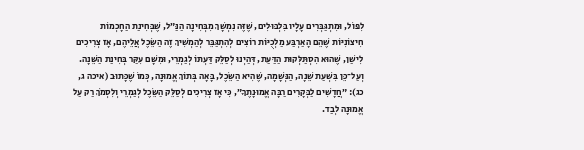לִפּוֹל, וּמִתְגַּבְּרִים עָלָיו בִּלְבּוּלִים, שֶׁזֶּה נִמְשָׁךְ מִבְּחִינָה הַנַּ״ל, שֶׁבְּחִינַת הַחָכְמוֹת חִיצוֹנִיּוֹת שֶׁהֵם הָאַרְבַּע מַלְכֻיּוֹת רוֹצִים לְהִתְגַּבֵּר לְהַמְשִׁיךְ זֶה הַשֵּׂכֶל אֲלֵיהֶם, אָז צְרִיכִים לִישַׁן, שֶׁהוּא הִסְתַּלְּקוּת הַדַּעַת, דְּהַיְנוּ לְסַלֵּק דַּעְתּוֹ לְגַמְרֵי, וּמִשָּׁם עִקַּר בְּחִינַת הַשֵּׁנָה.
וְעַל־כֵּן בִּשְׁעַת שֵׁנָה, הַנְּשָׁמָה, שֶׁהִיא הַשֵּׂכֶל, בָּאָה בְּתוֹךְ אֱמוּנָה, כְּמוֹ שֶׁכָּתוּב (איכה ג, כג): ״חֲדָשִׁים לַבְּקָרִים רַבָּה אֱמוּנָתֶךָ״, כִּי אָז צְרִיכִים לְסַלֵּק הַשֵּׂכֶל לְגַמְרֵי וְלִסְמֹךְ רַק עַל אֱמוּנָה לְבַד.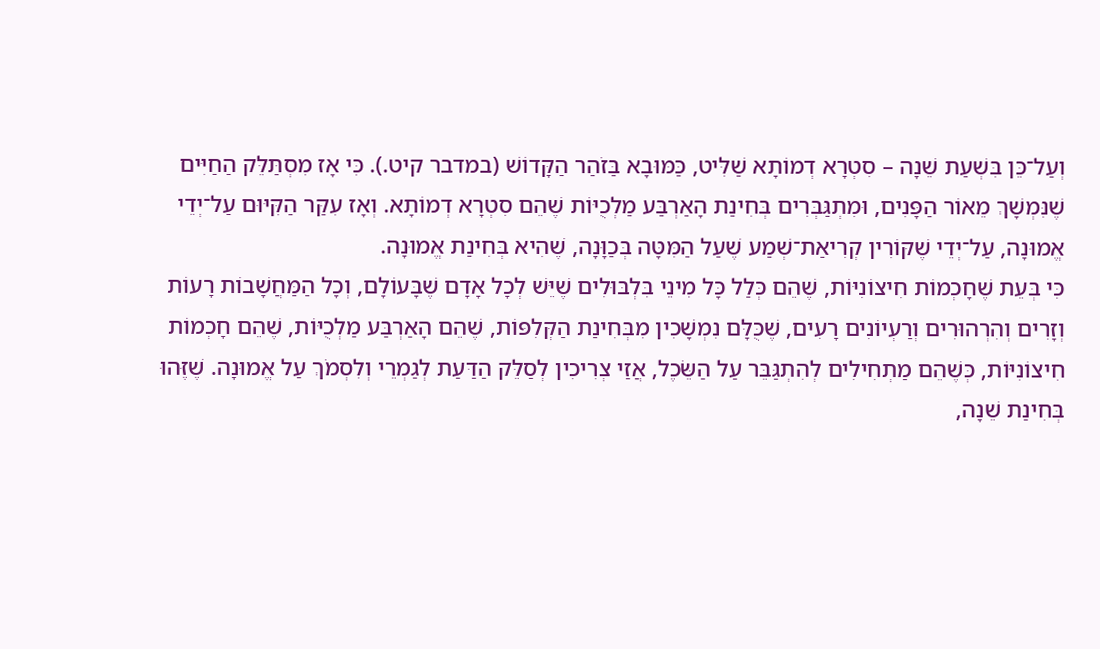וְעַל־כֵּן בִּשְׁעַת שֵׁנָה – סִטְרָא דְמוֹתָא שַׁלִּיט, כַּמּוּבָא בַּזֹהַר הַקָּדוֹשׁ (במדבר קיט.). כִּי אָז מִסְתַּלֵּק הַחַיִּים שֶׁנִּמְשָׁךְ מֵאוֹר הַפָּנִים, וּמִתְגַּבְּרִים בְּחִינַת הָאַרְבַּע מַלְכֻיּוֹת שֶׁהֵם סִטְרָא דְמוֹתָא. וְאָז עִקַּר הַקִּיּוּם עַל־יְדֵי אֱמוּנָה, עַל־יְדֵי שֶׁקּוֹרִין קְרִיאַת־שְׁמַע שֶׁעַל הַמִּטָּה בְּכַוָּנָה, שֶׁהִיא בְּחִינַת אֱמוּנָה.
כִּי בְּעֵת שֶׁחָכְמוֹת חִיצוֹנִיּוֹת, שֶׁהֵם כְּלַל כָּל מִינֵי בִּלְבּוּלִים שֶׁיֵּשׁ לְכָל אָדָם שֶׁבָּעוֹלָם, וְכָל הַמַּחֲשָׁבוֹת רָעוֹת וְזָרִים וְהִרְהוּרִים וְרַעְיוֹנִים רָעִים, שֶׁכֻּלָּם נִמְשָׁכִין מִבְּחִינַת הַקְּלִפּוֹת, שֶׁהֵם הָאַרְבַּע מַלְכֻיּוֹת, שֶׁהֵם חָכְמוֹת חִיצוֹנִיּוֹת, כְּשֶׁהֵם מַתְחִילִים לְהִתְגַּבֵּר עַל הַשֵּׂכֶל, אֲזַי צְרִיכִין לְסַלֵּק הַדַּעַת לְגַמְרֵי וְלִסְמֹךְ עַל אֱמוּנָה. שֶׁזֶּהוּ בְּחִינַת שֵׁנָה,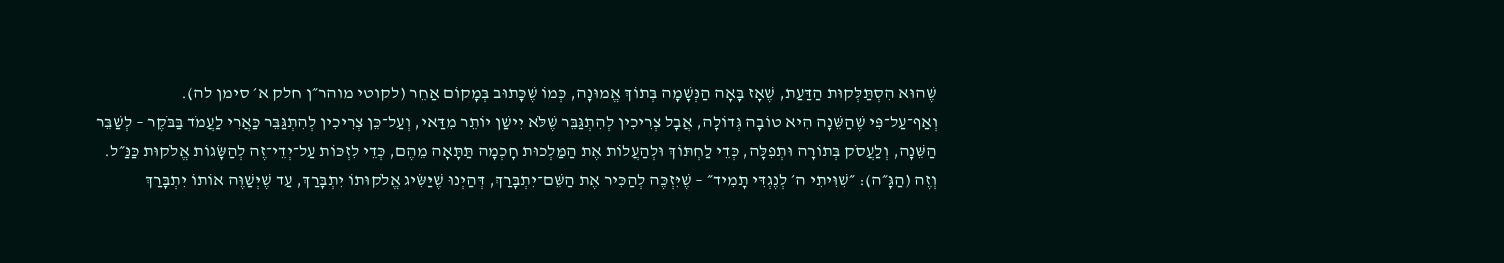שֶׁהוּא הִסְתַּלְּקוּת הַדַּעַת, שֶׁאָז בָּאָה הַנְּשָׁמָה בְּתוֹךְ אֱמוּנָה, כְּמוֹ שֶׁכָּתוּב בְּמָקוֹם אַחֵר (לקוטי מוהר״ן חלק א׳ סימן לה).
וְאַף־עַל־פִּי שֶׁהַשֵּׁנָה הִיא טוֹבָה גְּדוֹלָה, אֲבָל צְרִיכִין לְהִתְגַּבֵּר שֶׁלֹּא יִישַׁן יוֹתֵר מִדַּאי, וְעַל־כֵּן צְרִיכִין לְהִתְגַּבֵּר כַּאֲרִי לַעֲמֹד בַּבֹּקֶר – לְשַׁבֵּר הַשֵּׁנָה, וְלַעֲסֹק בְּתוֹרָה וּתְפִלָּה, כְּדֵי לַחְתּוֹךְ וּלְהַעֲלוֹת אֶת הַמַּלְכוּת חָכְמָה תַּתָּאָה מֵהֶם, כְּדֵי לִזְכּוֹת עַל־יְדֵי־זֶה לְהַשָּׂגוֹת אֱלֹקוּת כַּנַּ״ל.
וְזֶה (הַגָּ״ה): ״שִׁוִּיתִי ה׳ לְנֶגְדִּי תָמִיד״ – שֶׁיִּזְכֶּה לְהַכִּיר אֶת הַשֵּׁם־יִתְבָּרַךְ, דְּהַיְנוּ שֶׁיַּשִּׂיג אֱלֹקוּתוֹ יִתְבָּרַךְ, עַד שֶׁיְּשַׁוֶּה אוֹתוֹ יִתְבָּרַךְ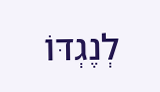לְנֶגְדּוֹ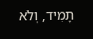תָמִיד, וְלֹא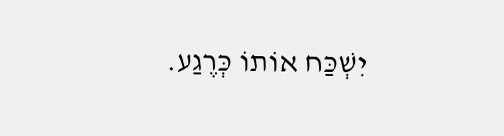יִשְׁכַּח אוֹתוֹ כְּרֶגַע.